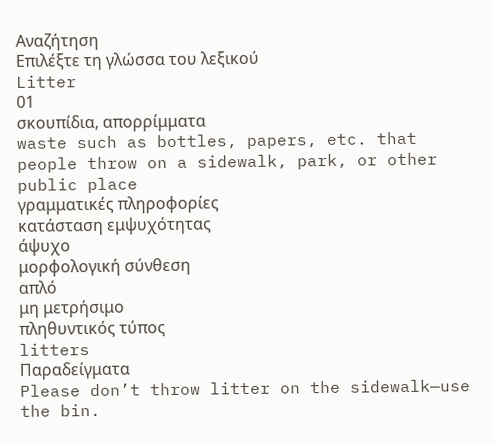Αναζήτηση
Επιλέξτε τη γλώσσα του λεξικού
Litter
01
σκουπίδια, απορρίμματα
waste such as bottles, papers, etc. that people throw on a sidewalk, park, or other public place
γραμματικές πληροφορίες
κατάσταση εμψυχότητας
άψυχο
μορφολογική σύνθεση
απλό
μη μετρήσιμο
πληθυντικός τύπος
litters
Παραδείγματα
Please don’t throw litter on the sidewalk—use the bin.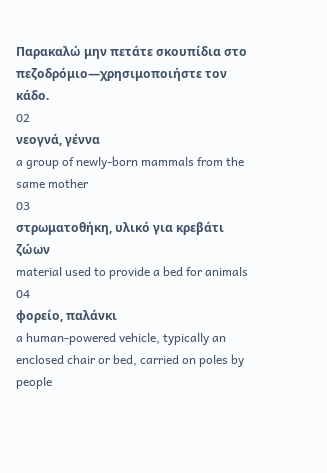Παρακαλώ μην πετάτε σκουπίδια στο πεζοδρόμιο—χρησιμοποιήστε τον κάδο.
02
νεογνά, γέννα
a group of newly-born mammals from the same mother
03
στρωματοθήκη, υλικό για κρεβάτι ζώων
material used to provide a bed for animals
04
φορείο, παλάνκι
a human-powered vehicle, typically an enclosed chair or bed, carried on poles by people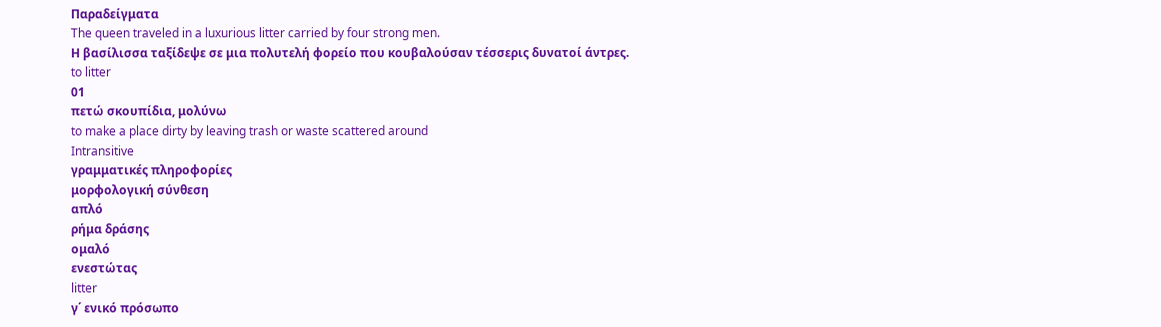Παραδείγματα
The queen traveled in a luxurious litter carried by four strong men.
Η βασίλισσα ταξίδεψε σε μια πολυτελή φορείο που κουβαλούσαν τέσσερις δυνατοί άντρες.
to litter
01
πετώ σκουπίδια, μολύνω
to make a place dirty by leaving trash or waste scattered around
Intransitive
γραμματικές πληροφορίες
μορφολογική σύνθεση
απλό
ρήμα δράσης
ομαλό
ενεστώτας
litter
γ΄ ενικό πρόσωπο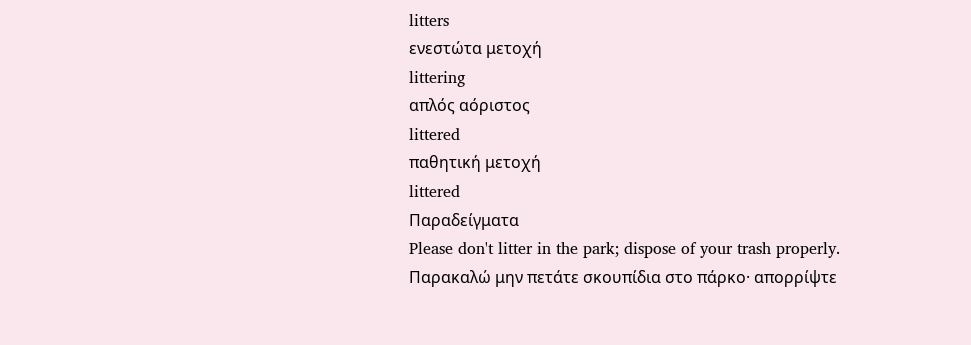litters
ενεστώτα μετοχή
littering
απλός αόριστος
littered
παθητική μετοχή
littered
Παραδείγματα
Please don't litter in the park; dispose of your trash properly.
Παρακαλώ μην πετάτε σκουπίδια στο πάρκο· απορρίψτε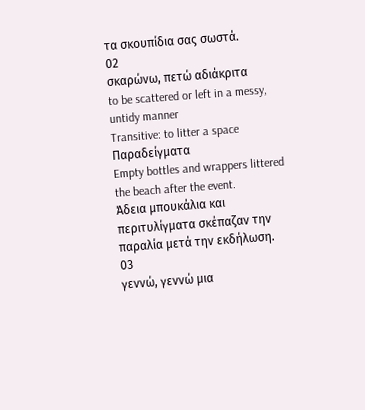τα σκουπίδια σας σωστά.
02
σκαρώνω, πετώ αδιάκριτα
to be scattered or left in a messy, untidy manner
Transitive: to litter a space
Παραδείγματα
Empty bottles and wrappers littered the beach after the event.
Άδεια μπουκάλια και περιτυλίγματα σκέπαζαν την παραλία μετά την εκδήλωση.
03
γεννώ, γεννώ μια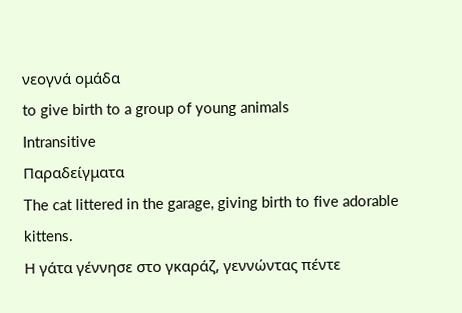νεογνά ομάδα
to give birth to a group of young animals
Intransitive
Παραδείγματα
The cat littered in the garage, giving birth to five adorable kittens.
Η γάτα γέννησε στο γκαράζ, γεννώντας πέντε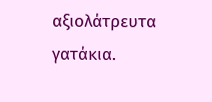αξιολάτρευτα γατάκια.